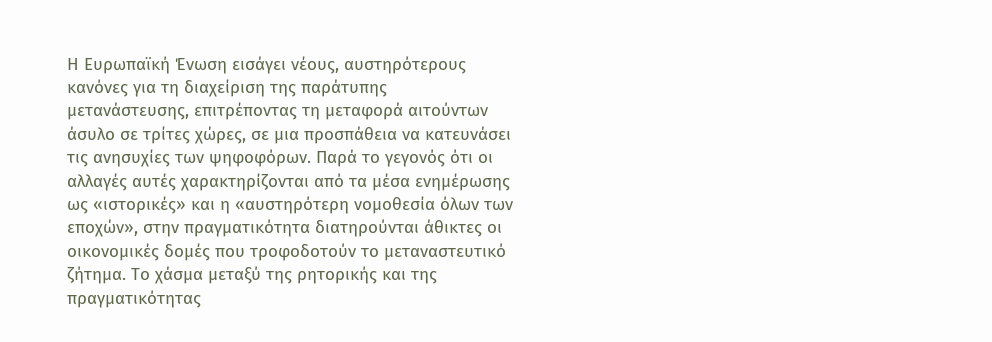Η Ευρωπαϊκή Ένωση εισάγει νέους, αυστηρότερους κανόνες για τη διαχείριση της παράτυπης μετανάστευσης, επιτρέποντας τη μεταφορά αιτούντων άσυλο σε τρίτες χώρες, σε μια προσπάθεια να κατευνάσει τις ανησυχίες των ψηφοφόρων. Παρά το γεγονός ότι οι αλλαγές αυτές χαρακτηρίζονται από τα μέσα ενημέρωσης ως «ιστορικές» και η «αυστηρότερη νομοθεσία όλων των εποχών», στην πραγματικότητα διατηρούνται άθικτες οι οικονομικές δομές που τροφοδοτούν το μεταναστευτικό ζήτημα. Το χάσμα μεταξύ της ρητορικής και της πραγματικότητας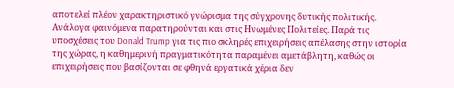αποτελεί πλέον χαρακτηριστικό γνώρισμα της σύγχρονης δυτικής πολιτικής.
Ανάλογα φαινόμενα παρατηρούνται και στις Ηνωμένες Πολιτείες. Παρά τις υποσχέσεις του Donald Trump για τις πιο σκληρές επιχειρήσεις απέλασης στην ιστορία της χώρας, η καθημερινή πραγματικότητα παραμένει αμετάβλητη, καθώς οι επιχειρήσεις που βασίζονται σε φθηνά εργατικά χέρια δεν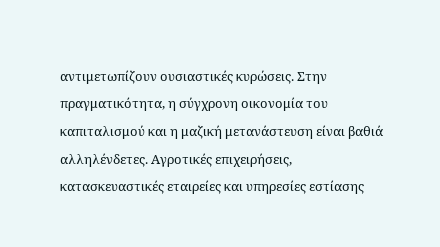αντιμετωπίζουν ουσιαστικές κυρώσεις. Στην πραγματικότητα, η σύγχρονη οικονομία του καπιταλισμού και η μαζική μετανάστευση είναι βαθιά αλληλένδετες. Αγροτικές επιχειρήσεις, κατασκευαστικές εταιρείες και υπηρεσίες εστίασης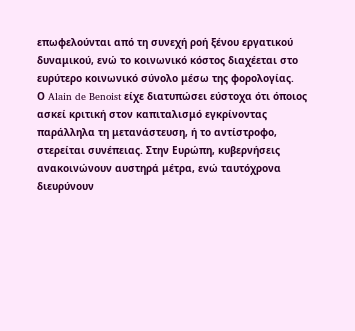επωφελούνται από τη συνεχή ροή ξένου εργατικού δυναμικού, ενώ το κοινωνικό κόστος διαχέεται στο ευρύτερο κοινωνικό σύνολο μέσω της φορολογίας.
Ο Alain de Benoist είχε διατυπώσει εύστοχα ότι όποιος ασκεί κριτική στον καπιταλισμό εγκρίνοντας παράλληλα τη μετανάστευση, ή το αντίστροφο, στερείται συνέπειας. Στην Ευρώπη, κυβερνήσεις ανακοινώνουν αυστηρά μέτρα, ενώ ταυτόχρονα διευρύνουν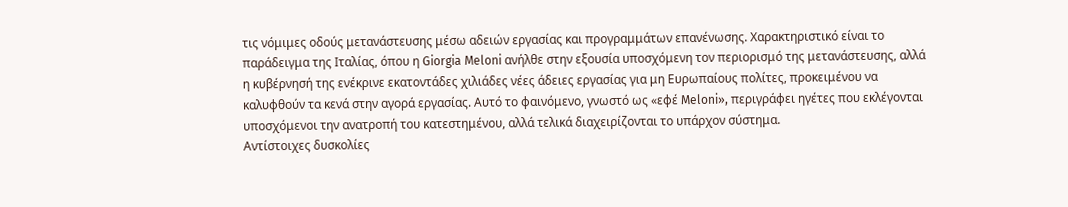τις νόμιμες οδούς μετανάστευσης μέσω αδειών εργασίας και προγραμμάτων επανένωσης. Χαρακτηριστικό είναι το παράδειγμα της Ιταλίας, όπου η Giorgia Meloni ανήλθε στην εξουσία υποσχόμενη τον περιορισμό της μετανάστευσης, αλλά η κυβέρνησή της ενέκρινε εκατοντάδες χιλιάδες νέες άδειες εργασίας για μη Ευρωπαίους πολίτες, προκειμένου να καλυφθούν τα κενά στην αγορά εργασίας. Αυτό το φαινόμενο, γνωστό ως «εφέ Meloni», περιγράφει ηγέτες που εκλέγονται υποσχόμενοι την ανατροπή του κατεστημένου, αλλά τελικά διαχειρίζονται το υπάρχον σύστημα.
Αντίστοιχες δυσκολίες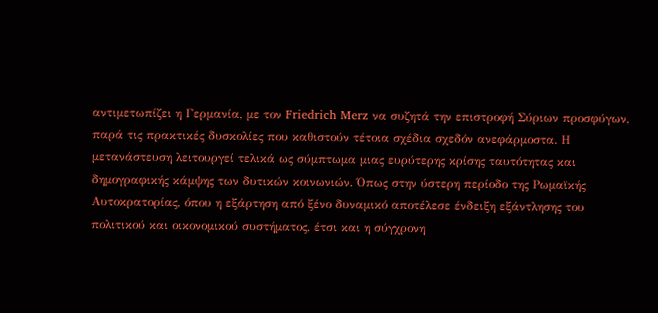αντιμετωπίζει η Γερμανία, με τον Friedrich Merz να συζητά την επιστροφή Σύριων προσφύγων, παρά τις πρακτικές δυσκολίες που καθιστούν τέτοια σχέδια σχεδόν ανεφάρμοστα. Η μετανάστευση λειτουργεί τελικά ως σύμπτωμα μιας ευρύτερης κρίσης ταυτότητας και δημογραφικής κάμψης των δυτικών κοινωνιών. Όπως στην ύστερη περίοδο της Ρωμαϊκής Αυτοκρατορίας, όπου η εξάρτηση από ξένο δυναμικό αποτέλεσε ένδειξη εξάντλησης του πολιτικού και οικονομικού συστήματος, έτσι και η σύγχρονη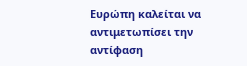Ευρώπη καλείται να αντιμετωπίσει την αντίφαση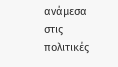ανάμεσα στις πολιτικές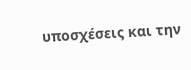υποσχέσεις και την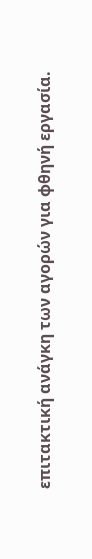επιτακτική ανάγκη των αγορών για φθηνή εργασία.